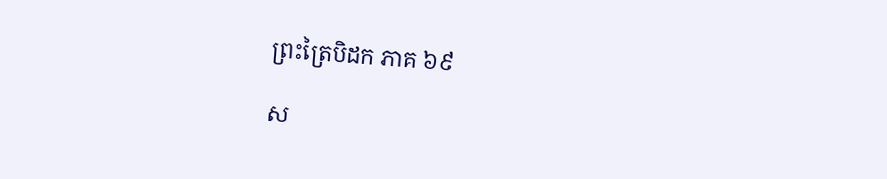ព្រះត្រៃបិដក ភាគ ៦៩

ស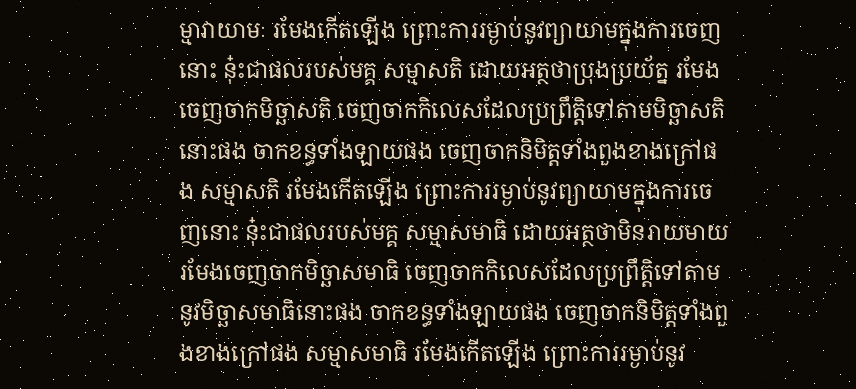ម្មាវាយាមៈ រមែងកើតឡើង ព្រោះការរម្ងាប់នូវព្យាយាមក្នុងការចេញនោះ នុ៎ះជាផលរបស់មគ្គ សម្មាសតិ ដោយអត្ថថាប្រុងប្រយ័ត្ន រមែងចេញចាកមិច្ឆាសតិ ចេញចាកកិលេសដែលប្រព្រឹត្តិទៅតាមមិច្ឆាសតិនោះផង ចាកខន្ធទាំងឡាយផង ចេញចាកនិមិត្តទាំងពួងខាងក្រៅផង សម្មាសតិ រមែងកើតឡើង ព្រោះការរម្ងាប់នូវព្យាយាមក្នុងការចេញនោះ នុ៎ះជាផលរបស់មគ្គ សម្មាសមាធិ ដោយអត្ថថាមិនរាយមាយ រមែងចេញចាកមិច្ឆាសមាធិ ចេញចាកកិលេសដែលប្រព្រឹត្តិទៅតាមនូវមិច្ឆាសមាធិនោះផង ចាកខន្ធទាំងឡាយផង ចេញចាកនិមិត្តទាំងពួងខាងក្រៅផង សម្មាសមាធិ រមែងកើតឡើង ព្រោះការរម្ងាប់នូវ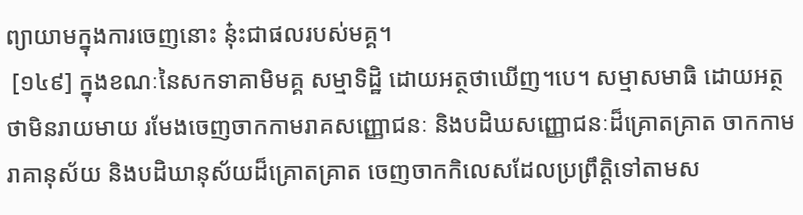ព្យាយាមក្នុងការចេញនោះ នុ៎ះជាផលរបស់មគ្គ។
 [១៤៩] ក្នុងខណៈនៃសកទាគាមិមគ្គ សម្មាទិដ្ឋិ ដោយអត្ថថាឃើញ។បេ។ សម្មាសមាធិ ដោយអត្ថថាមិនរាយមាយ រមែងចេញចាកកាមរាគសញ្ញោជនៈ និងបដិឃសញ្ញោជនៈដ៏គ្រោតគ្រាត ចាកកាមរាគានុស័យ និងបដិឃានុស័យដ៏គ្រោតគ្រាត ចេញចាកកិលេសដែលប្រព្រឹត្តិទៅតាមស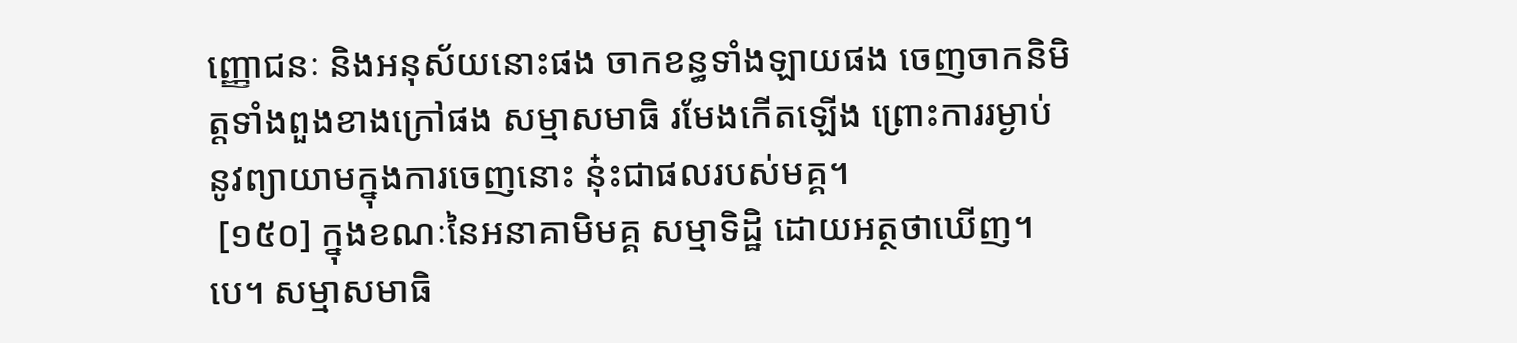ញ្ញោជនៈ និងអនុស័យនោះផង ចាកខន្ធទាំងឡាយផង ចេញចាកនិមិត្តទាំងពួងខាងក្រៅផង សម្មាសមាធិ រមែងកើតឡើង ព្រោះការរម្ងាប់នូវព្យាយាមក្នុងការចេញនោះ នុ៎ះជាផលរបស់មគ្គ។
 [១៥០] ក្នុងខណៈនៃអនាគាមិមគ្គ សម្មាទិដ្ឋិ ដោយអត្ថថាឃើញ។បេ។ សម្មាសមាធិ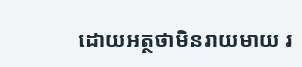ដោយអត្ថថាមិនរាយមាយ រ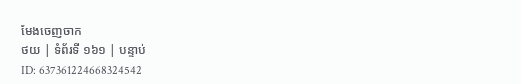មែងចេញចាក
ថយ | ទំព័រទី ១៦១ | បន្ទាប់
ID: 637361224668324542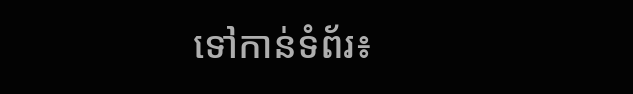ទៅកាន់ទំព័រ៖